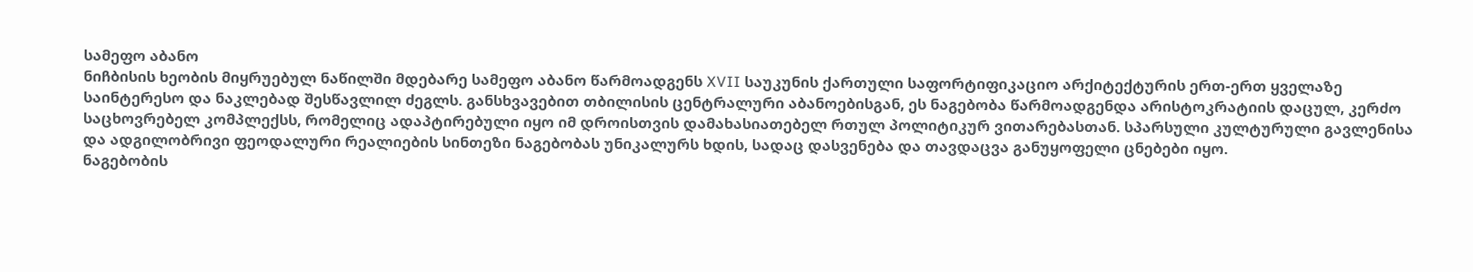სამეფო აბანო
ნიჩბისის ხეობის მიყრუებულ ნაწილში მდებარე სამეფო აბანო წარმოადგენს XVII საუკუნის ქართული საფორტიფიკაციო არქიტექტურის ერთ-ერთ ყველაზე საინტერესო და ნაკლებად შესწავლილ ძეგლს. განსხვავებით თბილისის ცენტრალური აბანოებისგან, ეს ნაგებობა წარმოადგენდა არისტოკრატიის დაცულ, კერძო საცხოვრებელ კომპლექსს, რომელიც ადაპტირებული იყო იმ დროისთვის დამახასიათებელ რთულ პოლიტიკურ ვითარებასთან. სპარსული კულტურული გავლენისა და ადგილობრივი ფეოდალური რეალიების სინთეზი ნაგებობას უნიკალურს ხდის, სადაც დასვენება და თავდაცვა განუყოფელი ცნებები იყო.
ნაგებობის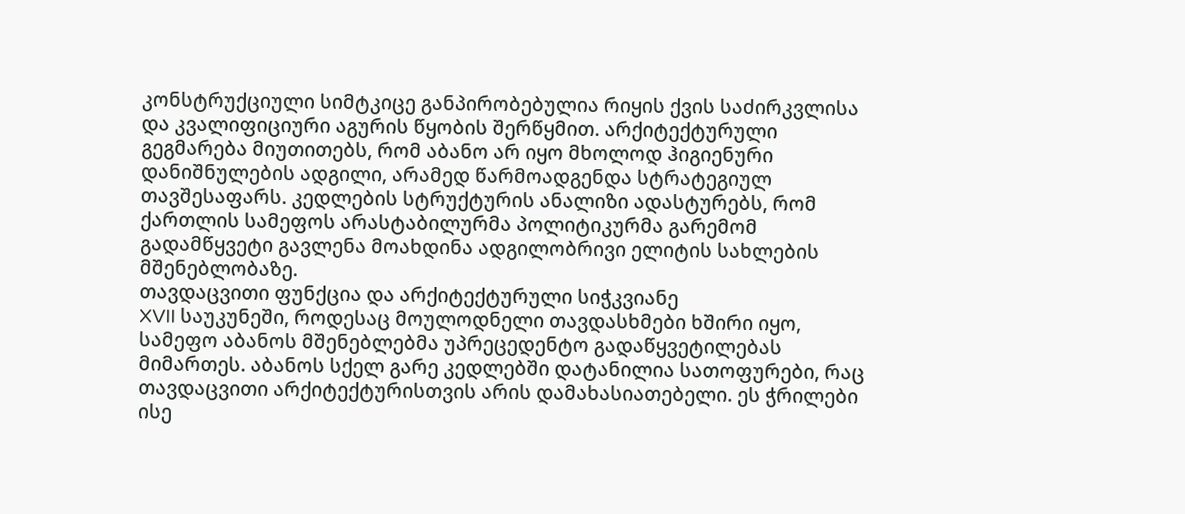კონსტრუქციული სიმტკიცე განპირობებულია რიყის ქვის საძირკვლისა და კვალიფიციური აგურის წყობის შერწყმით. არქიტექტურული გეგმარება მიუთითებს, რომ აბანო არ იყო მხოლოდ ჰიგიენური დანიშნულების ადგილი, არამედ წარმოადგენდა სტრატეგიულ თავშესაფარს. კედლების სტრუქტურის ანალიზი ადასტურებს, რომ ქართლის სამეფოს არასტაბილურმა პოლიტიკურმა გარემომ გადამწყვეტი გავლენა მოახდინა ადგილობრივი ელიტის სახლების მშენებლობაზე.
თავდაცვითი ფუნქცია და არქიტექტურული სიჭკვიანე
XVII საუკუნეში, როდესაც მოულოდნელი თავდასხმები ხშირი იყო, სამეფო აბანოს მშენებლებმა უპრეცედენტო გადაწყვეტილებას მიმართეს. აბანოს სქელ გარე კედლებში დატანილია სათოფურები, რაც თავდაცვითი არქიტექტურისთვის არის დამახასიათებელი. ეს ჭრილები ისე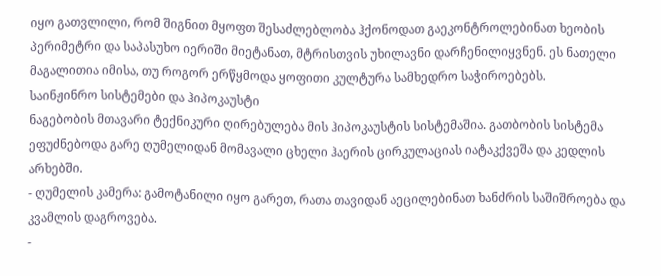იყო გათვლილი, რომ შიგნით მყოფთ შესაძლებლობა ჰქონოდათ გაეკონტროლებინათ ხეობის პერიმეტრი და საპასუხო იერიში მიეტანათ, მტრისთვის უხილავნი დარჩენილიყვნენ. ეს ნათელი მაგალითია იმისა, თუ როგორ ერწყმოდა ყოფითი კულტურა სამხედრო საჭიროებებს.
საინჟინრო სისტემები და ჰიპოკაუსტი
ნაგებობის მთავარი ტექნიკური ღირებულება მის ჰიპოკაუსტის სისტემაშია. გათბობის სისტემა ეფუძნებოდა გარე ღუმელიდან მომავალი ცხელი ჰაერის ცირკულაციას იატაკქვეშა და კედლის არხებში.
- ღუმელის კამერა: გამოტანილი იყო გარეთ, რათა თავიდან აეცილებინათ ხანძრის საშიშროება და კვამლის დაგროვება.
-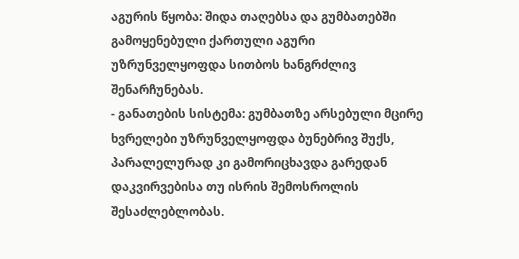აგურის წყობა: შიდა თაღებსა და გუმბათებში გამოყენებული ქართული აგური უზრუნველყოფდა სითბოს ხანგრძლივ შენარჩუნებას.
- განათების სისტემა: გუმბათზე არსებული მცირე ხვრელები უზრუნველყოფდა ბუნებრივ შუქს, პარალელურად კი გამორიცხავდა გარედან დაკვირვებისა თუ ისრის შემოსროლის შესაძლებლობას.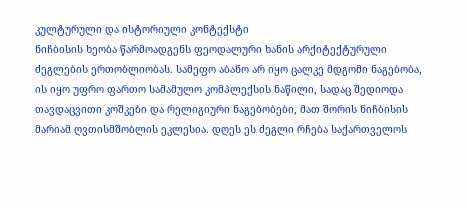კულტურული და ისტორიული კონტექსტი
ნიჩბისის ხეობა წარმოადგენს ფეოდალური ხანის არქიტექტურული ძეგლების ერთობლიობას. სამეფო აბანო არ იყო ცალკე მდგომი ნაგებობა, ის იყო უფრო ფართო სამამულო კომპლექსის ნაწილი, სადაც შედიოდა თავდაცვითი კოშკები და რელიგიური ნაგებობები, მათ შორის ნიჩბისის მარიამ ღვთისმშობლის ეკლესია. დღეს ეს ძეგლი რჩება საქართველოს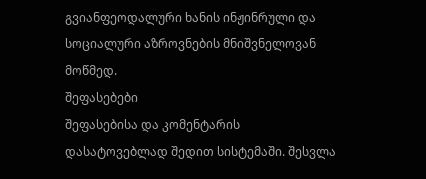გვიანფეოდალური ხანის ინჟინრული და სოციალური აზროვნების მნიშვნელოვან მოწმედ.
შეფასებები
შეფასებისა და კომენტარის დასატოვებლად შედით სისტემაში. შესვლა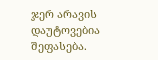ჯერ არავის დაუტოვებია შეფასება.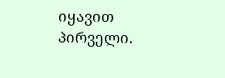იყავით პირველი.